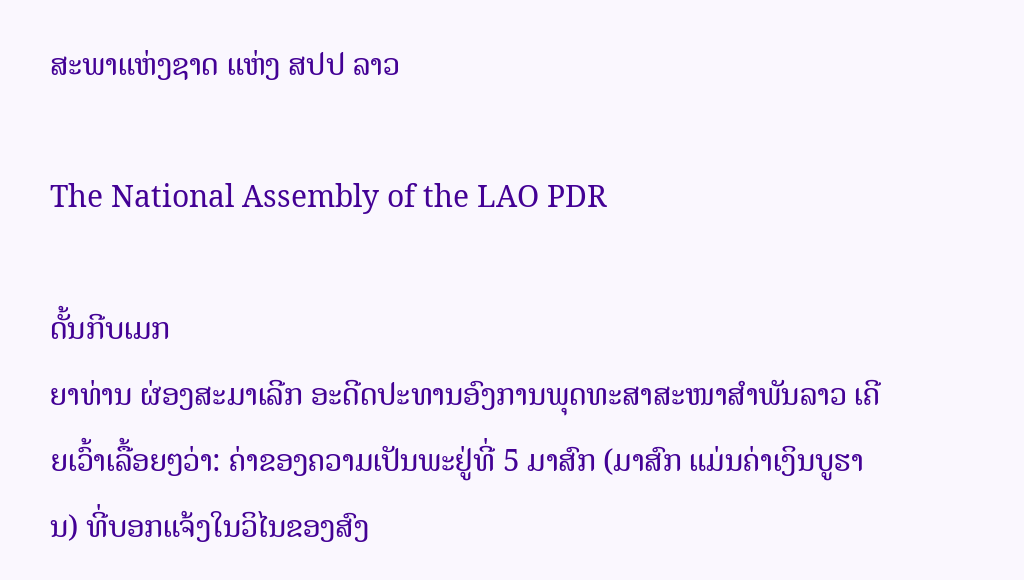ສະພາແຫ່ງຊາດ ແຫ່ງ ສປປ ລາວ

The National Assembly of the LAO PDR

ດັ້ນກີບເມກ
ຍາທ່ານ ຜ່ອງສະມາເລີກ ອະດີດປະທານອົງການພຸດທະສາສະໜາສໍາພັນລາວ ເຄີຍເວົ້າເລື້ອຍໆວ່າ: ຄ່າຂອງຄວາມເປັນພະຢູ່ທີ່ 5 ມາສົກ (ມາສົກ ແມ່ນຄ່າເງິນບູຮານ) ທີ່ບອກແຈ້ງໃນວິໄນຂອງສົງ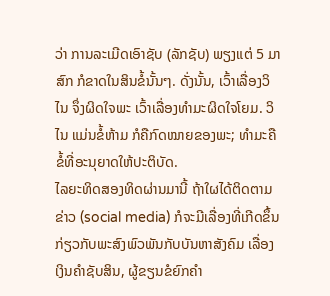ວ່າ ການລະເມີດເອົາຊັບ (ລັກຊັບ) ພຽງແຕ່ 5 ມາສົກ ກໍຂາດໃນສິນຂໍ້ນັ້ນໆ. ດັ່ງນັ້ນ, ເວົ້າເລື່ອງວິໄນ ຈຶ່ງຜິດໃຈພະ ເວົ້າເລື່ອງທໍາມະຜິດໃຈໂຍມ. ວິໄນ ແມ່ນຂໍ້ຫ້າມ ກໍຄືກົດໝາຍຂອງພະ; ທໍາມະຄືຂໍ້ທີ່ອະນຸຍາດໃຫ້ປະຕິບັດ.
ໄລຍະທິດສອງທິດຜ່ານມານີ້ ຖ້າໃຜໄດ້ຕິດຕາມຂ່າວ (social media) ກໍຈະມີເລື່ອງທີ່ເກີດຂຶ້ນກ່ຽວກັບພະສົງພົວພັນກັບບັນຫາສັງຄົມ ເລື່ອງເງິນຄໍາຊັບສິນ, ຜູ້ຂຽນຂໍຍົກຄໍາ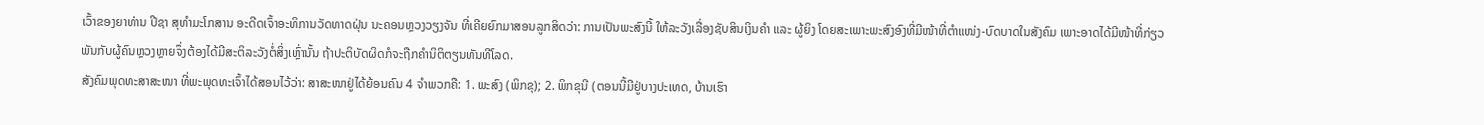ເວົ້າຂອງຍາທ່ານ ປີຊາ ສຸທໍາມະໂກສານ ອະດີດເຈົ້າອະທິການວັດທາດຝຸ່ນ ນະຄອນຫຼວງວຽງຈັນ ທີ່ເຄີຍຍົກມາສອນລູກສິດວ່າ: ການເປັນພະສົງນີ້ ໃຫ້ລະວັງເລື່ອງຊັບສິນເງິນຄໍາ ແລະ ຜູ້ຍິງ ໂດຍສະເພາະພະສົງອົງທີ່ມີໜ້າທີ່ຕໍາແໜ່ງ-ບົດບາດໃນສັງຄົມ ເພາະອາດໄດ້ມີໜ້າທີ່ກ່ຽວພັນກັບຜູ້ຄົນຫຼວງຫຼາຍຈຶ່ງຕ້ອງໄດ້ມີສະຕິລະວັງຕໍ່ສິ່ງເຫຼົ່ານັ້ນ ຖ້າປະຕິບັດຜິດກໍຈະຖືກຄໍານິຕິຕຽນທັນທີໂລດ.
ສັງຄົມພຸດທະສາສະໜາ ທີ່ພະພຸດທະເຈົ້າໄດ້ສອນໄວ້ວ່າ: ສາສະໜາຢູ່ໄດ້ຍ້ອນຄົນ 4 ຈໍາພວກຄື: 1. ພະສົງ (ພິກຂຸ); 2. ພິກຂຸນີ (ຕອນນີ້ມີຢູ່ບາງປະເທດ, ບ້ານເຮົາ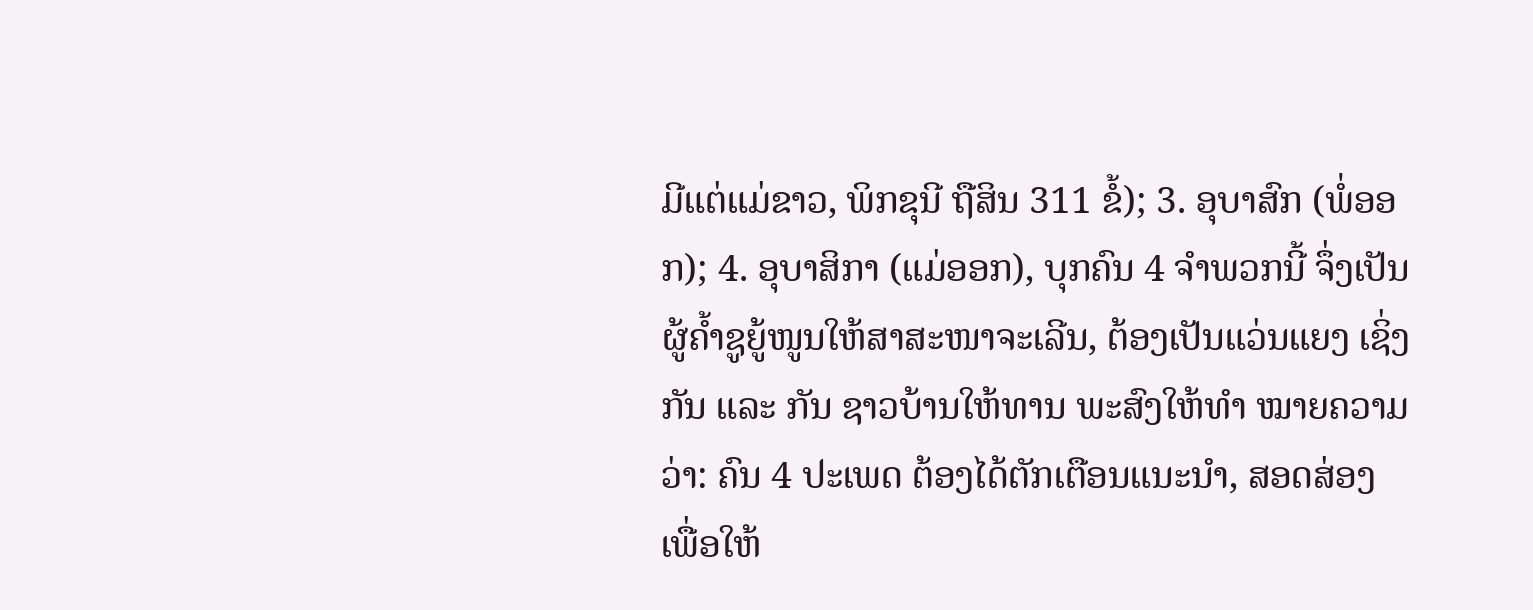ມີແຕ່ແມ່ຂາວ, ພິກຂຸນີ ຖືສິນ 311 ຂໍ້); 3. ອຸບາສົກ (ພໍ່ອອກ); 4. ອຸບາສິກາ (ແມ່ອອກ), ບຸກຄົນ 4 ຈໍາພວກນີ້ ຈຶ່ງເປັນຜູ້ຄໍ້າຊູຍູ້ໜູນໃຫ້ສາສະໜາຈະເລີນ, ຕ້ອງເປັນແວ່ນແຍງ ເຊິ່ງກັນ ແລະ ກັນ ຊາວບ້ານໃຫ້ທານ ພະສົງໃຫ້ທໍາ ໝາຍຄວາມວ່າ: ຄົນ 4 ປະເພດ ຕ້ອງໄດ້ຕັກເຕືອນແນະນໍາ, ສອດສ່ອງ ເພື່ອໃຫ້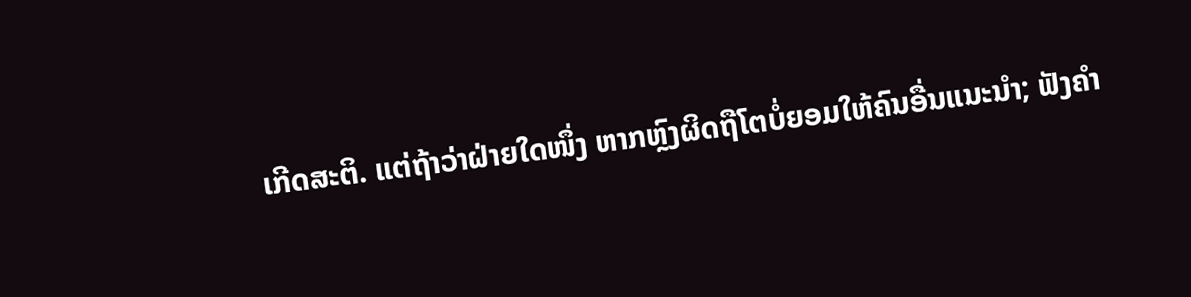ເກີດສະຕິ. ແຕ່ຖ້າວ່າຝ່າຍໃດໜຶ່ງ ຫາກຫຼົງຜິດຖືໂຕບໍ່ຍອມໃຫ້ຄົນອື່ນແນະນໍາ; ຟັງຄໍາ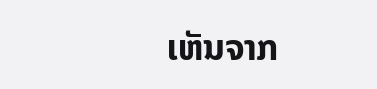ເຫັນຈາກ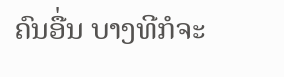ຄົນອື່ນ ບາງທີກໍຈະ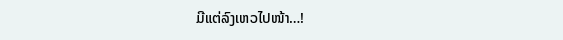ມີແຕ່ລົງເຫວໄປໜ້າ…!